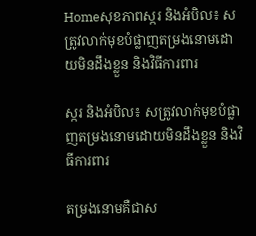Homeសុខភាពស្ករ និងអំបិល៖ សត្រូវលាក់មុខបំផ្លាញតម្រងនោមដោយមិនដឹងខ្លួន និងវិធីការពារ

ស្ករ និងអំបិល៖ សត្រូវលាក់មុខបំផ្លាញតម្រងនោមដោយមិនដឹងខ្លួន និងវិធីការពារ

តម្រងនោមគឺជាស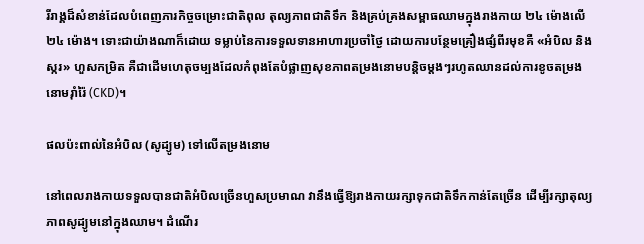រីរាង្គដ៏សំខាន់ដែលបំពេញភារកិច្ចចម្រោះជាតិពុល តុល្យភាពជាតិទឹក និងគ្រប់គ្រងសម្ពាធឈាមក្នុងរាងកាយ ២៤ ម៉ោងលើ ២៤ ម៉ោង។ ទោះជាយ៉ាងណាក៏ដោយ ទម្លាប់នៃការទទួលទានអាហារប្រចាំថ្ងៃ ដោយការបន្ថែមគ្រឿងផ្សំពីរមុខគឺ «អំបិល និងស្ករ» ហួសកម្រិត គឺជាដើមហេតុចម្បងដែលកំពុងតែបំផ្លាញសុខភាពតម្រងនោមបន្តិចម្តងៗរហូតឈានដល់ការខូចតម្រងនោមរ៉ាំរ៉ៃ (CKD)។

ផលប៉ះពាល់នៃអំបិល (សូដ្យូម) ទៅលើតម្រងនោម

នៅពេលរាងកាយទទួលបានជាតិអំបិលច្រើនហួសប្រមាណ វានឹងធ្វើឱ្យរាងកាយរក្សាទុកជាតិទឹកកាន់តែច្រើន ដើម្បីរក្សាតុល្យភាពសូដ្យូមនៅក្នុងឈាម។ ដំណើរ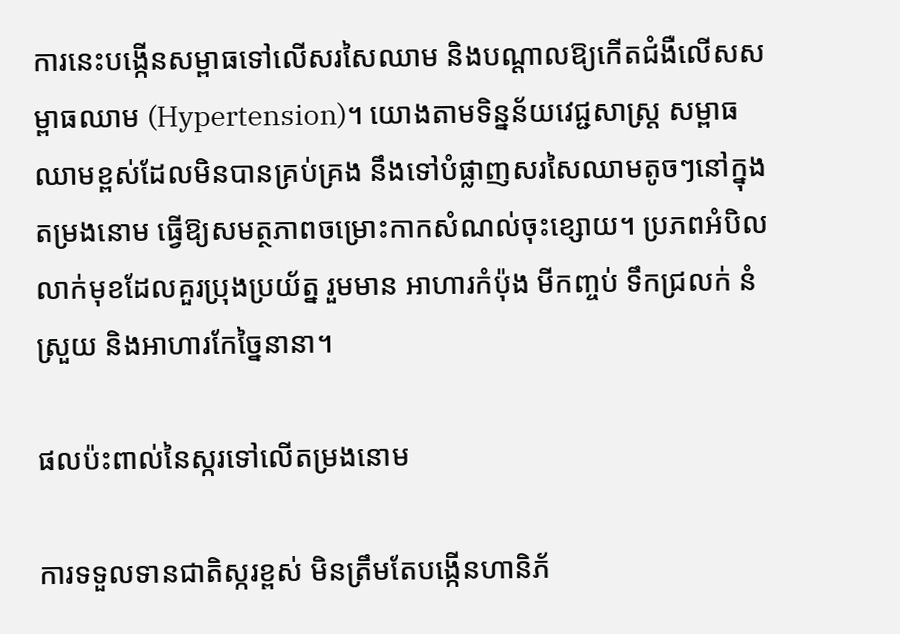ការនេះបង្កើនសម្ពាធទៅលើសរសៃឈាម និងបណ្តាលឱ្យកើតជំងឺលើសសម្ពាធឈាម (Hypertension)។ យោងតាមទិន្នន័យវេជ្ជសាស្ត្រ សម្ពាធឈាមខ្ពស់ដែលមិនបានគ្រប់គ្រង នឹងទៅបំផ្លាញសរសៃឈាមតូចៗនៅក្នុងតម្រងនោម ធ្វើឱ្យសមត្ថភាពចម្រោះកាកសំណល់ចុះខ្សោយ។ ប្រភពអំបិលលាក់មុខដែលគួរប្រុងប្រយ័ត្ន រួមមាន អាហារកំប៉ុង មីកញ្ចប់ ទឹកជ្រលក់ នំស្រួយ និងអាហារកែច្នៃនានា។

ផលប៉ះពាល់នៃស្ករទៅលើតម្រងនោម

ការទទួលទានជាតិស្ករខ្ពស់ មិនត្រឹមតែបង្កើនហានិភ័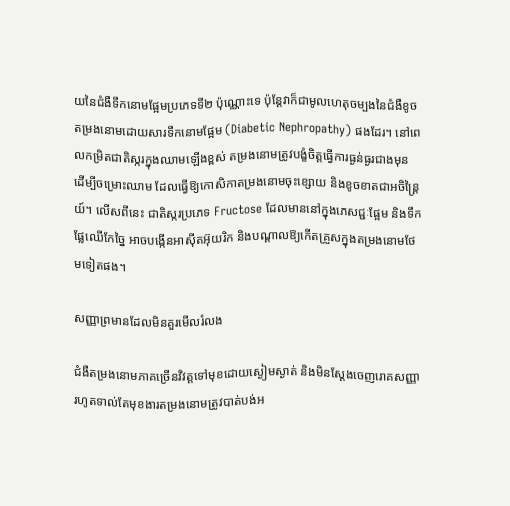យនៃជំងឺទឹកនោមផ្អែមប្រភេទទី២ ប៉ុណ្ណោះទេ ប៉ុន្តែវាក៏ជាមូលហេតុចម្បងនៃជំងឺខូចតម្រងនោមដោយសារទឹកនោមផ្អែម (Diabetic Nephropathy) ផងដែរ។ នៅពេលកម្រិតជាតិស្ករក្នុងឈាមឡើងខ្ពស់ តម្រងនោមត្រូវបង្ខំចិត្តធ្វើការធ្ងន់ធ្ងរជាងមុន ដើម្បីចម្រោះឈាម ដែលធ្វើឱ្យកោសិកាតម្រងនោមចុះខ្សោយ និងខូចខាតជាអចិន្ត្រៃយ៍។ លើសពីនេះ ជាតិស្ករប្រភេទ Fructose ដែលមាននៅក្នុងភេសជ្ជៈផ្អែម និងទឹកផ្លែឈើកែច្នៃ អាចបង្កើនអាស៊ីតអ៊ុយរិក និងបណ្តាលឱ្យកើតគ្រួសក្នុងតម្រងនោមថែមទៀតផង។

សញ្ញាព្រមានដែលមិនគួរមើលរំលង

ជំងឺតម្រងនោមភាគច្រើនវិវត្តទៅមុខដោយស្ងៀមស្ងាត់ និងមិនស្តែងចេញរោគសញ្ញារហូតទាល់តែមុខងារតម្រងនោមត្រូវបាត់បង់អ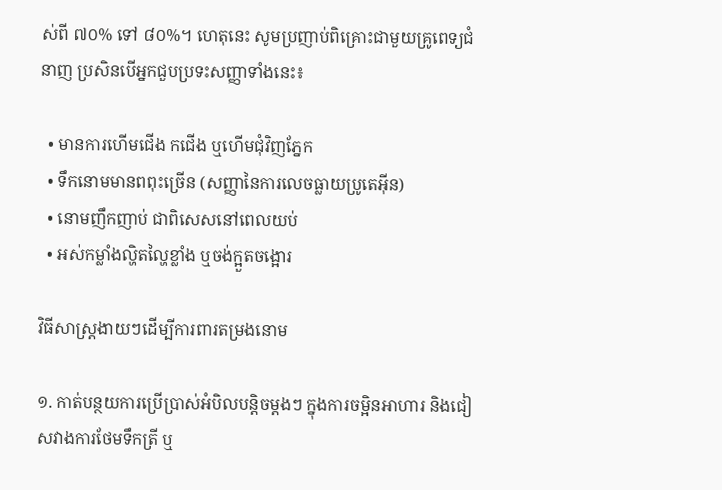ស់ពី ៧០% ទៅ ៨០%។ ហេតុនេះ សូមប្រញាប់ពិគ្រោះជាមួយគ្រូពេទ្យជំនាញ ប្រសិនបើអ្នកជួបប្រទះសញ្ញាទាំងនេះ៖

  • មានការហើមជើង កជើង ឬហើមជុំវិញភ្នែក
  • ទឹកនោមមានពពុះច្រើន (សញ្ញានៃការលេចធ្លាយប្រូតេអ៊ីន)
  • នោមញឹកញាប់ ជាពិសេសនៅពេលយប់
  • អស់កម្លាំងល្ហិតល្ហៃខ្លាំង ឬចង់ក្អួតចង្អោរ

វិធីសាស្ត្រងាយៗដើម្បីការពារតម្រងនោម

១. កាត់បន្ថយការប្រើប្រាស់អំបិលបន្តិចម្តងៗ ក្នុងការចម្អិនអាហារ និងជៀសវាងការថែមទឹកត្រី ឬ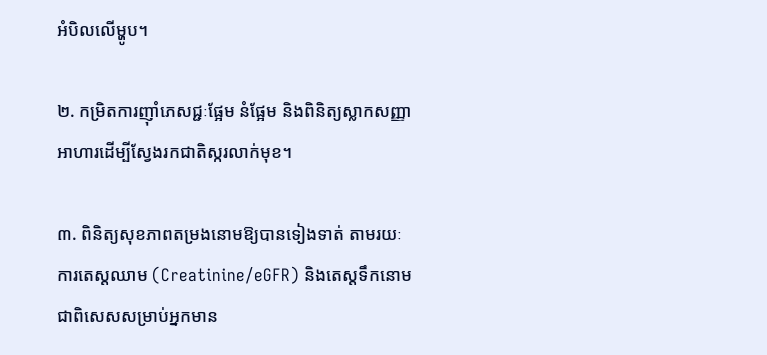អំបិលលើម្ហូប។

២. កម្រិតការញ៉ាំភេសជ្ជៈផ្អែម នំផ្អែម និងពិនិត្យស្លាកសញ្ញាអាហារដើម្បីស្វែងរកជាតិស្ករលាក់មុខ។

៣. ពិនិត្យសុខភាពតម្រងនោមឱ្យបានទៀងទាត់ តាមរយៈការតេស្តឈាម (Creatinine/eGFR) និងតេស្តទឹកនោម ជាពិសេសសម្រាប់អ្នកមាន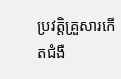ប្រវត្តិគ្រួសារកើតជំងឺ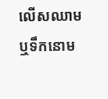លើសឈាម ឬទឹកនោម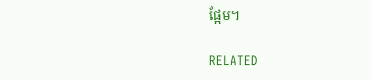ផ្អែម។

RELATED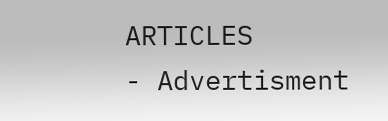ARTICLES
- Advertisment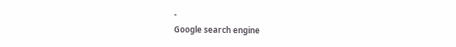-
Google search engine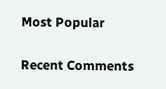Most Popular

Recent Comments